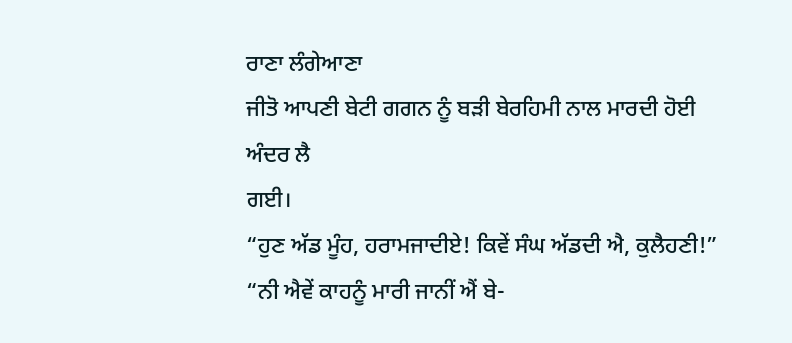ਰਾਣਾ ਲੰਗੇਆਣਾ
ਜੀਤੋ ਆਪਣੀ ਬੇਟੀ ਗਗਨ ਨੂੰ ਬੜੀ ਬੇਰਹਿਮੀ ਨਾਲ ਮਾਰਦੀ ਹੋਈ ਅੰਦਰ ਲੈ
ਗਈ।
“ਹੁਣ ਅੱਡ ਮੂੰਹ, ਹਰਾਮਜਾਦੀਏ! ਕਿਵੇਂ ਸੰਘ ਅੱਡਦੀ ਐ, ਕੁਲੈਹਣੀ!”
“ਨੀ ਐਵੇਂ ਕਾਹਨੂੰ ਮਾਰੀ ਜਾਨੀਂ ਐਂ ਬੇ-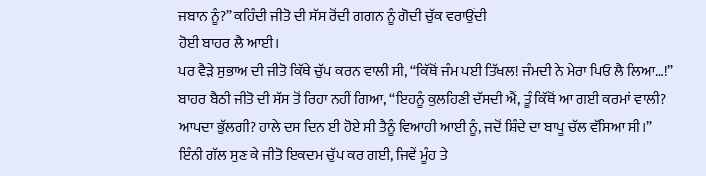ਜਬਾਨ ਨੂੰ?” ਕਹਿੰਦੀ ਜੀਤੋ ਦੀ ਸੱਸ ਰੋਂਦੀ ਗਗਨ ਨੂੰ ਗੋਦੀ ਚੁੱਕ ਵਰਾਉਂਦੀ
ਹੋਈ ਬਾਹਰ ਲੈ ਆਈ।
ਪਰ ਵੈੜੇ ਸੁਭਾਅ ਦੀ ਜੀਤੋ ਕਿੱਥੇ ਚੁੱਪ ਕਰਨ ਵਾਲੀ ਸੀ, “ਕਿੱਥੋਂ ਜੰਮ ਪਈ ਤਿੱਖਲ! ਜੰਮਦੀ ਨੇ ਮੇਰਾ ਪਿਓ ਲੈ ਲਿਆ…!”
ਬਾਹਰ ਬੈਠੀ ਜੀਤੋ ਦੀ ਸੱਸ ਤੋਂ ਰਿਹਾ ਨਹੀਂ ਗਿਆ, “ਇਹਨੂੰ ਕੁਲਹਿਣੀ ਦੱਸਦੀ ਐਂ, ਤੂੰ ਕਿੱਥੋਂ ਆ ਗਈ ਕਰਮਾਂ ਵਾਲੀ? ਆਪਦਾ ਭੁੱਲਗੀ? ਹਾਲੇ ਦਸ ਦਿਨ ਈ ਹੋਏ ਸੀ ਤੈਨੂੰ ਵਿਆਹੀ ਆਈ ਨੂੰ, ਜਦੋਂ ਸ਼ਿੰਦੇ ਦਾ ਬਾਪੂ ਚੱਲ ਵੱਸਿਆ ਸੀ।”
ਇੰਨੀ ਗੱਲ ਸੁਣ ਕੇ ਜੀਤੋ ਇਕਦਮ ਚੁੱਪ ਕਰ ਗਈ, ਜਿਵੇਂ ਮੂੰਹ ਤੇ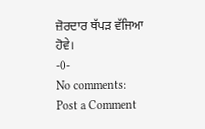ਜ਼ੋਰਦਾਰ ਥੱਪੜ ਵੱਜਿਆ
ਹੋਵੇ।
-0-
No comments:
Post a Comment